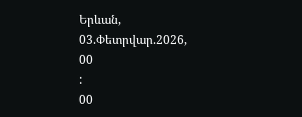Երևան, 03.Փետրվար.2026,
00
:
00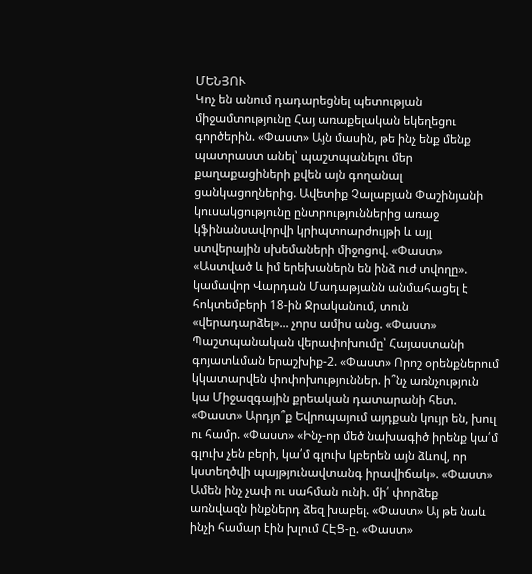ՄԵՆՅՈՒ
Կոչ են անում դադարեցնել պետության միջամտությունը Հայ առաքելական եկեղեցու գործերին. «Փաստ» Այն մասին, թե ինչ ենք մենք պատրաստ անել՝ պաշտպանելու մեր քաղաքացիների քվեն այն գողանալ ցանկացողներից. Ավետիք Չալաբյան Փաշինյանի կուսակցությունը ընտրություններից առաջ կֆինանսավորվի կրիպտոարժույթի և այլ ստվերային սխեմաների միջոցով. «Փաստ» «Աստված և իմ երեխաներն են ինձ ուժ տվողը». կամավոր Վարդան Մադաթյանն անմահացել է հոկտեմբերի 18-ին Ջրականում, տուն «վերադարձել»... չորս ամիս անց. «Փաստ» Պաշտպանական վերափոխումը՝ Հայաստանի գոյատևման երաշխիք-2. «Փաստ» Որոշ օրենքներում կկատարվեն փոփոխություններ. ի՞նչ առնչություն կա Միջազգային քրեական դատարանի հետ. «Փաստ» Արդյո՞ք Եվրոպայում այդքան կույր են, խուլ ու համր. «Փաստ» «Ինչ-որ մեծ նախագիծ իրենք կա՛մ գլուխ չեն բերի, կա՛մ գլուխ կբերեն այն ձևով, որ կստեղծվի պայթյունավտանգ իրավիճակ». «Փաստ» Ամեն ինչ չափ ու սահման ունի. մի՛ փորձեք առնվազն ինքներդ ձեզ խաբել. «Փաստ» Այ թե նաև ինչի համար էին խլում ՀԷՑ-ը. «Փաստ»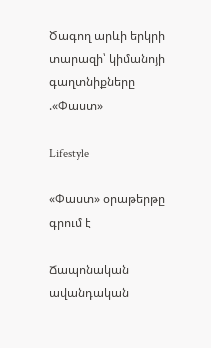Ծագող արևի երկրի տարազի՝ կիմանոյի գաղտնիքները .«Փաստ»

Lifestyle

«Փաստ» օրաթերթը գրում է

Ճապոնական ավանդական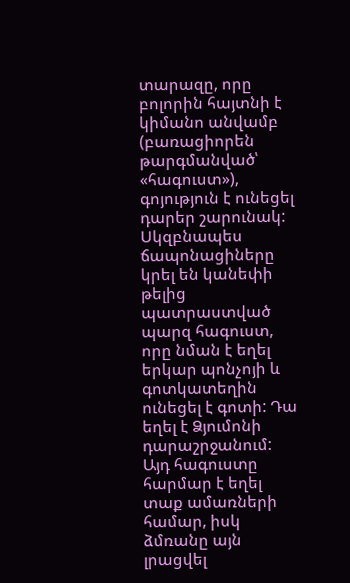տարազը, որը բոլորին հայտնի է կիմանո անվամբ (բառացիորեն թարգմանված՝ «հագուստ»), գոյություն է ունեցել դարեր շարունակ: Սկզբնապես ճապոնացիները կրել են կանեփի թելից պատրաստված պարզ հագուստ, որը նման է եղել երկար պոնչոյի և գոտկատեղին ունեցել է գոտի: Դա եղել է Ձյումոնի դարաշրջանում: Այդ հագուստը հարմար է եղել տաք ամառների համար, իսկ ձմռանը այն լրացվել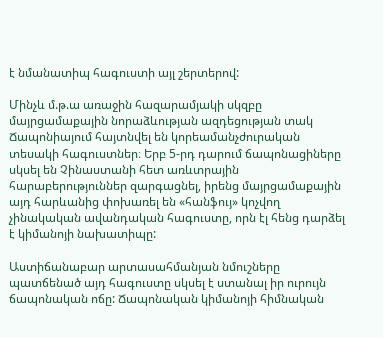է նմանատիպ հագուստի այլ շերտերով:

Մինչև մ.թ.ա առաջին հազարամյակի սկզբը մայրցամաքային նորաձևության ազդեցության տակ Ճապոնիայում հայտնվել են կորեամանչժուրական տեսակի հագուստներ։ Երբ 5-րդ դարում ճապոնացիները սկսել են Չինաստանի հետ առևտրային հարաբերություններ զարգացնել, իրենց մայրցամաքային այդ հարևանից փոխառել են «հանֆույ» կոչվող չինակական ավանդական հագուստը, որն էլ հենց դարձել է կիմանոյի նախատիպը:

Աստիճանաբար արտասահմանյան նմուշները պատճենած այդ հագուստը սկսել է ստանալ իր ուրույն ճապոնական ոճը: Ճապոնական կիմանոյի հիմնական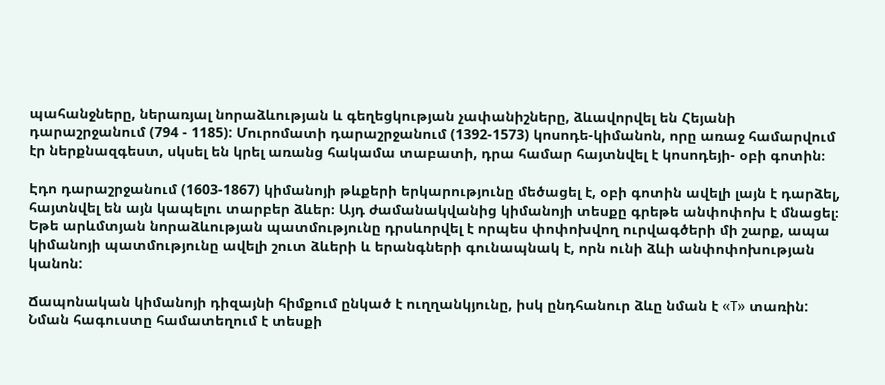պահանջները, ներառյալ նորաձևության և գեղեցկության չափանիշները, ձևավորվել են Հեյանի դարաշրջանում (794 - 1185): Մուրոմատի դարաշրջանում (1392-1573) կոսոդե-կիմանոն, որը առաջ համարվում էր ներքնազգեստ, սկսել են կրել առանց հակամա տաբատի, դրա համար հայտնվել է կոսոդեյի- օբի գոտին։

Էդո դարաշրջանում (1603-1867) կիմանոյի թևքերի երկարությունը մեծացել է, օբի գոտին ավելի լայն է դարձել, հայտնվել են այն կապելու տարբեր ձևեր։ Այդ ժամանակվանից կիմանոյի տեսքը գրեթե անփոփոխ է մնացել։ Եթե արևմտյան նորաձևության պատմությունը դրսևորվել է որպես փոփոխվող ուրվագծերի մի շարք, ապա կիմանոյի պատմությունը ավելի շուտ ձևերի և երանգների գունապնակ է, որն ունի ձևի անփոփոխության կանոն:

Ճապոնական կիմանոյի դիզայնի հիմքում ընկած է ուղղանկյունը, իսկ ընդհանուր ձևը նման է «T» տառին: Նման հագուստը համատեղում է տեսքի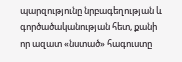պարզությունը նրբագեղության և գործածականության հետ, քանի որ ազատ «նստած» հագուստը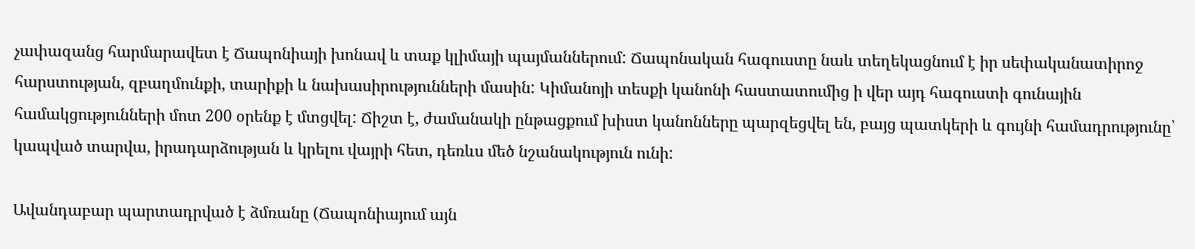չափազանց հարմարավետ է Ճապոնիայի խոնավ և տաք կլիմայի պայմաններում: Ճապոնական հագուստը նաև տեղեկացնում է իր սեփականատիրոջ հարստության, զբաղմունքի, տարիքի և նախասիրությունների մասին: Կիմանոյի տեսքի կանոնի հաստատումից ի վեր այդ հագուստի գունային համակցությունների մոտ 200 օրենք է մտցվել: Ճիշտ է, ժամանակի ընթացքում խիստ կանոնները պարզեցվել են, բայց պատկերի և գույնի համադրությունը՝ կապված տարվա, իրադարձության և կրելու վայրի հետ, դեռևս մեծ նշանակություն ունի:

Ավանդաբար պարտադրված է ձմռանը (Ճապոնիայում այն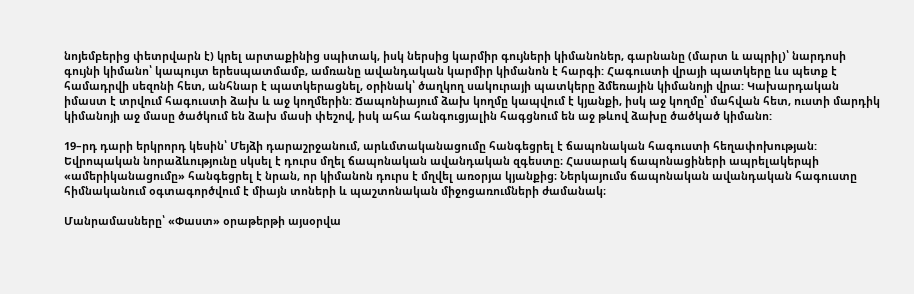նոյեմբերից փետրվարն է) կրել արտաքինից սպիտակ, իսկ ներսից կարմիր գույների կիմանոներ, գարնանը (մարտ և ապրիլ)՝ նարդոսի գույնի կիմանո՝ կապույտ երեսպատմամբ, ամռանը ավանդական կարմիր կիմանոն է հարգի: Հագուստի վրայի պատկերը ևս պետք է համադրվի սեզոնի հետ, անհնար է պատկերացնել, օրինակ՝ ծաղկող սակուրայի պատկերը ձմեռային կիմանոյի վրա: Կախարդական իմաստ է տրվում հագուստի ձախ և աջ կողմերին: Ճապոնիայում ձախ կողմը կապվում է կյանքի, իսկ աջ կողմը՝ մահվան հետ, ուստի մարդիկ կիմանոյի աջ մասը ծածկում են ձախ մասի փեշով, իսկ ահա հանգուցյալին հագցնում են աջ թևով ձախը ծածկած կիմանո:

19–րդ դարի երկրորդ կեսին՝ Մեյձի դարաշրջանում, արևմտականացումը հանգեցրել է ճապոնական հագուստի հեղափոխության: Եվրոպական նորաձևությունը սկսել է դուրս մղել ճապոնական ավանդական զգեստը։ Հասարակ ճապոնացիների ապրելակերպի «ամերիկանացումը» հանգեցրել է նրան, որ կիմանոն դուրս է մղվել առօրյա կյանքից։ Ներկայումս ճապոնական ավանդական հագուստը հիմնականում օգտագործվում է միայն տոների և պաշտոնական միջոցառումների ժամանակ։

Մանրամասները՝ «Փաստ» օրաթերթի այսօրվա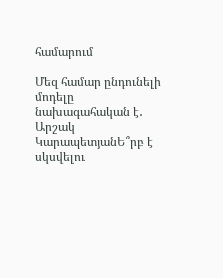համարում

Մեզ համար ընդունելի մոդելը նախագահական է․ Արշակ ԿարապետյանԵ՞րբ է սկսվելու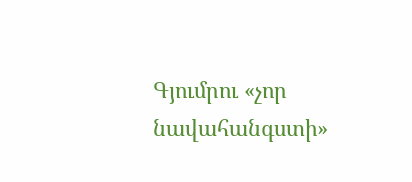Գյումրու «չոր նավահանգստի»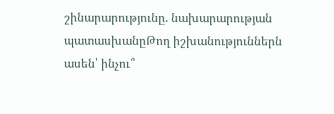շինարարությունը. նախարարության պատասխանըԹող իշխանություններն ասեն՝ ինչու՞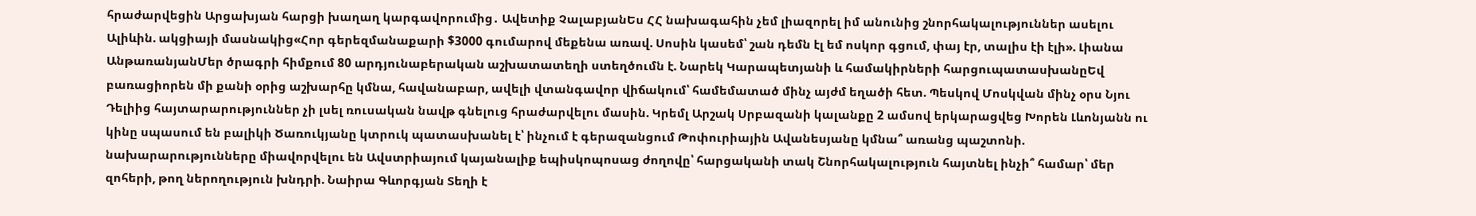հրաժարվեցին Արցախյան հարցի խաղաղ կարգավորումից․ Ավետիք ՉալաբյանԵս ՀՀ նախագահին չեմ լիազորել իմ անունից շնորհակալություններ ասելու Ալիևին. ակցիայի մասնակից«Հոր գերեզմանաքարի $3000 գումարով մեքենա առավ. Սոսին կասեմ՝ շան դեմն էլ եմ ոսկոր գցում, փայ էր, տալիս էի էլի». Լիանա ԱնթառանյանՄեր ծրագրի հիմքում 80 արդյունաբերական աշխատատեղի ստեղծումն է. Նարեկ Կարապետյանի և համակիրների հարցուպատասխանըԵվ բառացիորեն մի քանի օրից աշխարհը կմնա, հավանաբար, ավելի վտանգավոր վիճակում՝ համեմատած մինչ այժմ եղածի հետ. Պեսկով Մոսկվան մինչ օրս Նյու Դելիից հայտարարություններ չի լսել ռուսական նավթ գնելուց հրաժարվելու մասին. Կրեմլ Արշակ Սրբազանի կալանքը 2 ամսով երկարացվեց Խորեն Լևոնյանն ու կինը սպասում են բալիկի Ծառուկյանը կտրուկ պատասխանել է՝ ինչում է գերազանցում Թոփուրիային Ավանեսյանը կմնա՞ առանց պաշտոնի. նախարարությունները միավորվելու են Ավստրիայում կայանալիք եպիսկոպոսաց ժողովը՝ հարցականի տակ Շնորհակալություն հայտնել ինչի՞ համար՝ մեր զոհերի, թող ներողություն խնդրի. Նաիրա Գևորգյան Տեղի է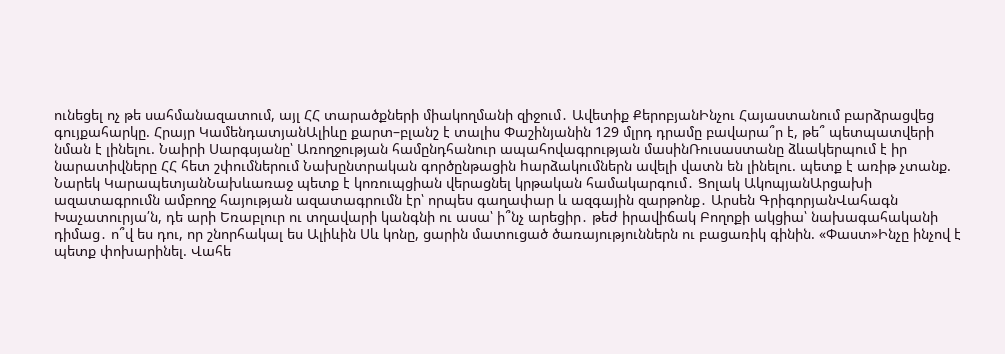ունեցել ոչ թե սահմանազատում, այլ ՀՀ տարածքների միակողմանի զիջում․ Ավետիք ՔերոբյանԻնչու Հայաստանում բարձրացվեց գույքահարկը. Հրայր ԿամենդատյանԱլիևը քարտ–բլանշ է տալիս Փաշինյանին 129 մլրդ դրամը բավարա՞ր է, թե՞ պետպատվերի նման է լինելու. Նաիրի Սարգսյանը՝ Առողջության համընդհանուր ապահովագրության մասինՌուսաստանը ձևակերպում է իր նարատիվները ՀՀ հետ շփումներում Նախընտրական գործընթացին hարձակումներն ավելի վատն են լինելու. պետք է առիթ չտանք. Նարեկ ԿարապետյանՆախևառաջ պետք է կոռուպցիան վերացնել կրթական համակարգում․ Ցոլակ ԱկոպյանԱրցախի ազատագրումն ամբողջ հայության ազատագրումն էր՝ որպես գաղափար և ազգային զարթոնք․ Արսեն ԳրիգորյանՎահագն Խաչատուրյա՛ն, դե արի Եռաբլուր ու տղավարի կանգնի ու ասա՝ ի՞նչ արեցիր․ թեժ իրավիճակ Բողոքի ակցիա՝ նախագահականի դիմաց․ ո՞վ ես դու, որ շնորհակալ ես Ալիևին Սև կոնը, ցարին մատուցած ծառայություններն ու բացառիկ գինին. «Փաստ»Ինչը ինչով է պետք փոխարինել. Վահե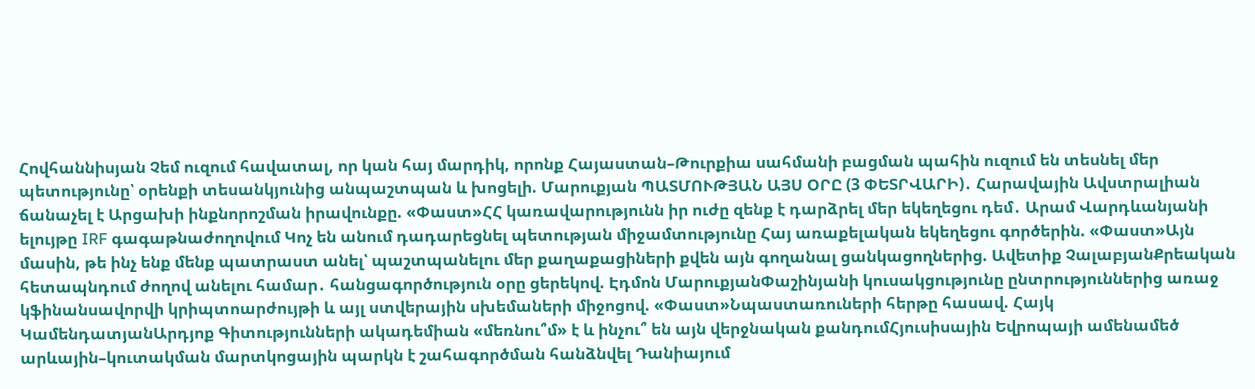Հովհաննիսյան Չեմ ուզում հավատալ, որ կան հայ մարդիկ, որոնք Հայաստան–Թուրքիա սահմանի բացման պահին ուզում են տեսնել մեր պետությունը՝ օրենքի տեսանկյունից անպաշտպան և խոցելի. Մարուքյան ՊԱՏՄՈՒԹՅԱՆ ԱՅՍ ՕՐԸ (3 ՓԵՏՐՎԱՐԻ)․ Հարավային Ավստրալիան ճանաչել է Արցախի ինքնորոշման իրավունքը. «Փաստ»ՀՀ կառավարությունն իր ուժը զենք է դարձրել մեր եկեղեցու դեմ․ Արամ Վարդևանյանի ելույթը IRF գագաթնաժողովում Կոչ են անում դադարեցնել պետության միջամտությունը Հայ առաքելական եկեղեցու գործերին. «Փաստ»Այն մասին, թե ինչ ենք մենք պատրաստ անել՝ պաշտպանելու մեր քաղաքացիների քվեն այն գողանալ ցանկացողներից. Ավետիք ՉալաբյանՔրեական հետապնդում ժողով անելու համար․ հանցագործություն օրը ցերեկով. Էդմոն ՄարուքյանՓաշինյանի կուսակցությունը ընտրություններից առաջ կֆինանսավորվի կրիպտոարժույթի և այլ ստվերային սխեմաների միջոցով. «Փաստ»Նպաստառուների հերթը հասավ. Հայկ ԿամենդատյանԱրդյոք Գիտությունների ակադեմիան «մեռնու՞մ» է և ինչու՞ են այն վերջնական քանդումՀյուսիսային Եվրոպայի ամենամեծ արևային–կուտակման մարտկոցային պարկն է շահագործման հանձնվել Դանիայում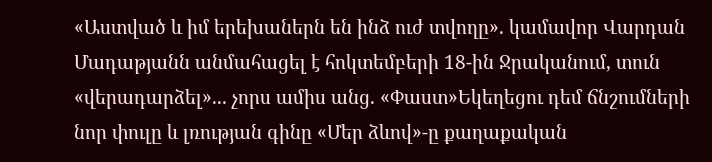«Աստված և իմ երեխաներն են ինձ ուժ տվողը». կամավոր Վարդան Մադաթյանն անմահացել է հոկտեմբերի 18-ին Ջրականում, տուն «վերադարձել»... չորս ամիս անց. «Փաստ»Եկեղեցու դեմ ճնշումների նոր փուլը և լռության գինը «Մեր ձևով»-ը քաղաքական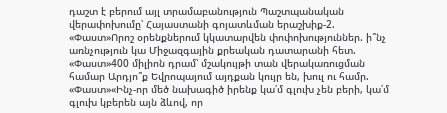դաշտ է բերում այլ տրամաբանություն Պաշտպանական վերափոխումը՝ Հայաստանի գոյատևման երաշխիք-2. «Փաստ»Որոշ օրենքներում կկատարվեն փոփոխություններ. ի՞նչ առնչություն կա Միջազգային քրեական դատարանի հետ. «Փաստ»400 միլիոն դրամ՝ մշակույթի տան վերակառուցման համար Արդյո՞ք Եվրոպայում այդքան կույր են, խուլ ու համր. «Փաստ»«Ինչ-որ մեծ նախագիծ իրենք կա՛մ գլուխ չեն բերի, կա՛մ գլուխ կբերեն այն ձևով, որ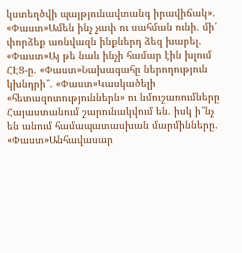կստեղծվի պայթյունավտանգ իրավիճակ». «Փաստ»Ամեն ինչ չափ ու սահման ունի. մի՛ փորձեք առնվազն ինքներդ ձեզ խաբել. «Փաստ»Այ թե նաև ինչի համար էին խլում ՀԷՑ-ը. «Փաստ»Նախագահը ներողություն կխնդրի՞. «Փաստ»Կասկածելի «հետազոտություններն» ու նմուշառումները Հայաստանում շարունակվում են. իսկ ի՞նչ են անում համապատասխան մարմինները. «Փաստ»Անհավասար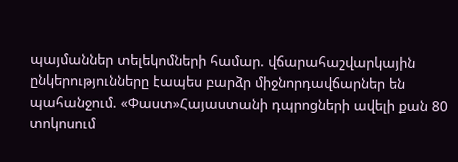պայմաններ տելեկոմների համար. վճարահաշվարկային ընկերությունները էապես բարձր միջնորդավճարներ են պահանջում. «Փաստ»Հայաստանի դպրոցների ավելի քան 80 տոկոսում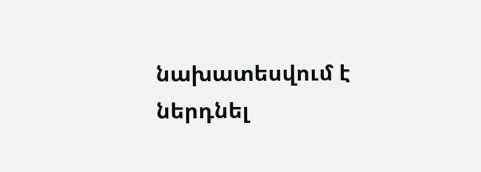նախատեսվում է ներդնել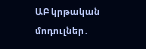ԱԲ կրթական մոդուլներ․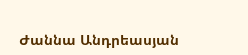Ժաննա Անդրեասյան